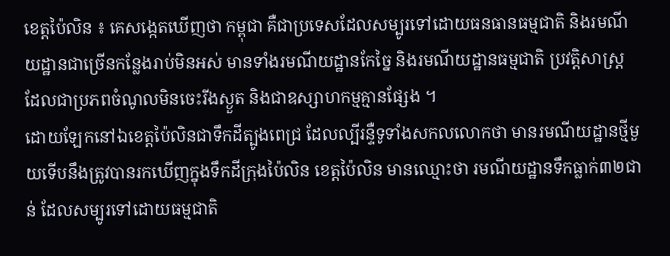ខេត្តប៉ៃលិន ៖ គេសង្កេតឃើញថា កម្ពុជា គឺជាប្រទេសដែលសម្បូរទៅដោយធនធានធម្មជាតិ និងរមណីយដ្ឋានជាច្រើនកន្លែងរាប់មិនអស់ មានទាំងរមណីយដ្ឋានកែច្នៃ និងរមណីយដ្ឋានធម្មជាតិ ប្រវត្តិសាស្ត្រ ដែលជាប្រភពចំណូលមិនចេះរីងស្ងួត និងជាឧស្សាហកម្មគ្មានផ្សែង ។
ដោយឡែកនៅឯខេត្តប៉ៃលិនជាទឹកដីត្បូងពេជ្រ ដែលល្បីរន្ទឺទូទាំងសកលលោកថា មានរមណីយដ្ឋានថ្មីមួយទើបនឹងត្រូវបានរកឃើញក្នុងទឹកដីក្រុងប៉ៃលិន ខេត្តប៉ៃលិន មានឈ្មោះថា រមណីយដ្ឋានទឹកធ្លាក់៣២ជាន់ ដែលសម្បូរទៅដោយធម្មជាតិ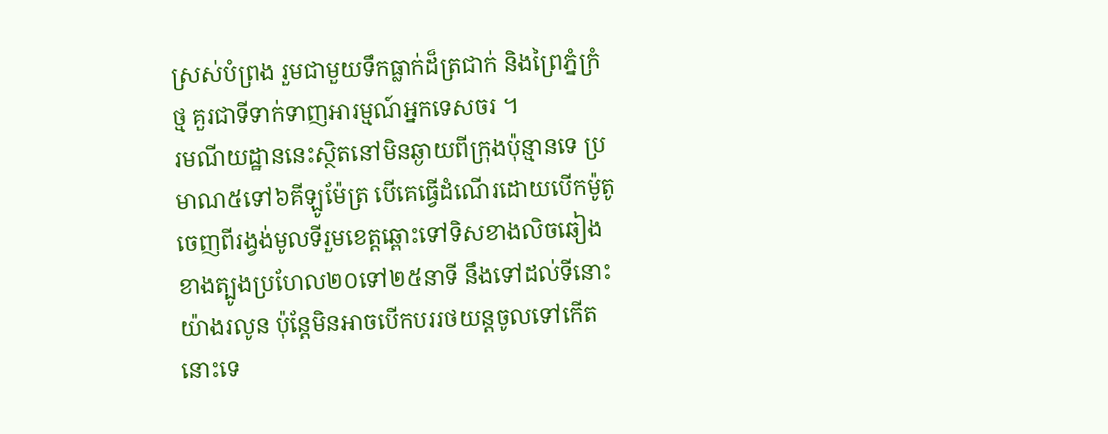ស្រស់បំព្រង រួមជាមួយទឹកធ្លាក់ដ៏ត្រជាក់ និងព្រៃភ្នំក្រំថ្ម គួរជាទីទាក់ទាញអារម្មណ៍អ្នកទេសចរ ។
រមណីយដ្ឋាននេះស្ថិតនៅមិនឆ្ងាយពីក្រុងប៉ុន្មានទេ ប្រមាណ៥ទៅ៦គីឡូម៉ែត្រ បើគេធ្វើដំណើរដោយបើកម៉ូតូចេញពីរង្វង់មូលទីរួមខេត្តឆ្ពោះទៅទិសខាងលិចឆៀងខាងត្បូងប្រហែល២០ទៅ២៥នាទី នឹងទៅដល់ទីនោះយ៉ាងរលូន ប៉ុន្តែមិនអាចបើកបររថយន្តចូលទៅកើតនោះទេ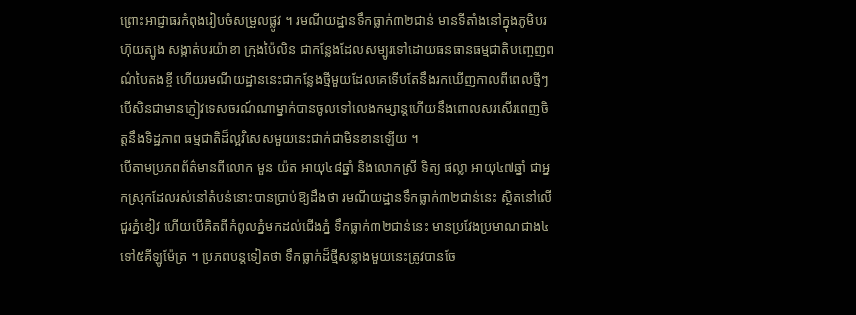ព្រោះអាជ្ញាធរកំពុងរៀបចំសម្រួលផ្លូវ ។ រមណីយដ្ឋានទឹកធ្លាក់៣២ជាន់ មានទីតាំងនៅក្នុងភូមិបរហ៊ុយត្បូង សង្កាត់បរយ៉ាខា ក្រុងប៉ៃលិន ជាកន្លែងដែលសម្បូរទៅដោយធនធានធម្មជាតិបញ្ចេញពណ៌បៃតងខ្ចី ហើយរមណីយដ្ឋាននេះជាកន្លែងថ្មីមួយដែលគេទើបតែនឹងរកឃើញកាលពីពេលថ្មីៗ បើសិនជាមានភ្ញៀវទេសចរណ៍ណាម្នាក់បានចូលទៅលេងកម្សាន្តហើយនឹងពោលសរសើរពេញចិត្តនឹងទិដ្ឋភាព ធម្មជាតិដ៏ល្អវិសេសមួយនេះជាក់ជាមិនខានឡើយ ។
បើតាមប្រភពព័ត៌មានពីលោក មួន យ៉ត អាយុ៤៨ឆ្នាំ និងលោកស្រី ទិត្យ ផល្លា អាយុ៤៧ឆ្នាំ ជាអ្នកស្រុកដែលរស់នៅតំបន់នោះបានប្រាប់ឱ្យដឹងថា រមណីយដ្ឋានទឹកធ្លាក់៣២ជាន់នេះ ស្ថិតនៅលើជួរភ្នំខៀវ ហើយបើគិតពីកំពូលភ្នំមកដល់ជើងភ្នំ ទឹកធ្លាក់៣២ជាន់នេះ មានប្រវែងប្រមាណជាង៤ទៅ៥គីឡូម៉ែត្រ ។ ប្រភពបន្តទៀតថា ទឹកធ្លាក់ដ៏ថ្មីសន្លាងមួយនេះត្រូវបានចែ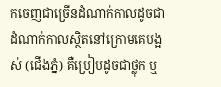កចេញជាច្រើនដំណាក់កាលដូចជា ដំណាក់កាលស្ថិតនៅក្រោមគេបង្អស់ (ជើងភ្នំ) គឺប្រៀបដូចជាថ្លុក ឬ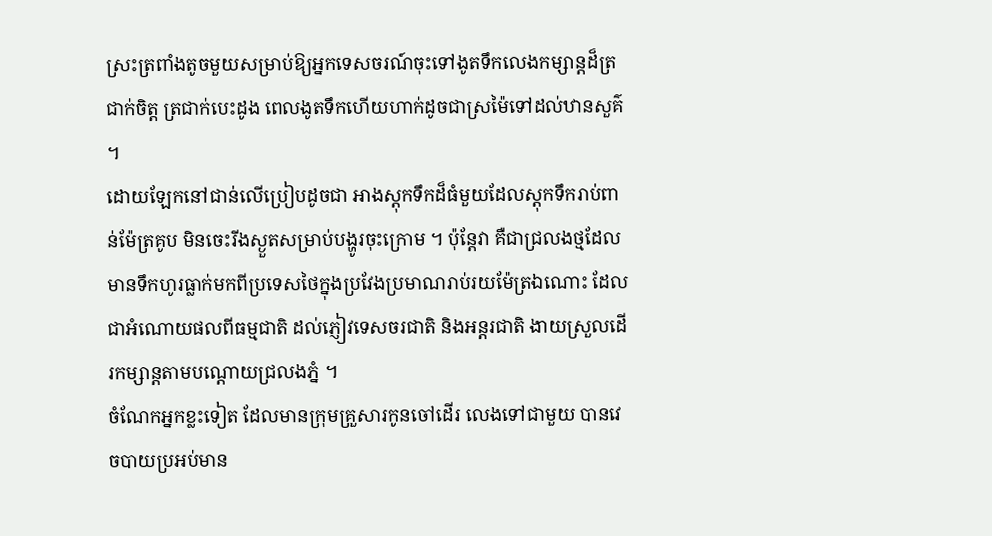ស្រះត្រពាំងតូចមួយសម្រាប់ឱ្យអ្នកទេសចរណ៍ចុះទៅងូតទឹកលេងកម្សាន្តដ៏ត្រជាក់ចិត្ត ត្រជាក់បេះដូង ពេលងូតទឹកហើយហាក់ដូចជាស្រម៉ៃទៅដល់ឋានសួគ៌ ។
ដោយឡែកនៅជាន់លើប្រៀបដូចជា អាងស្តុកទឹកដ៏ធំមួយដែលស្តុកទឹករាប់ពាន់ម៉ែត្រគូប មិនចេះរីងស្ងួតសម្រាប់បង្ហូរចុះក្រោម ។ ប៉ុន្តែវា គឺជាជ្រលងថ្មដែលមានទឹកហូរធ្លាក់មកពីប្រទេសថៃក្នុងប្រវែងប្រមាណរាប់រយម៉ែត្រឯណោះ ដែលជាអំណោយផលពីធម្មជាតិ ដល់ភ្ញៀវទេសចរជាតិ និងអន្តរជាតិ ងាយស្រួលដើរកម្សាន្តតាមបណ្តោយជ្រលងភ្នំ ។
ចំណែកអ្នកខ្លះទៀត ដែលមានក្រុមគ្រួសារកូនចៅដើរ លេងទៅជាមួយ បានវេចបាយប្រអប់មាន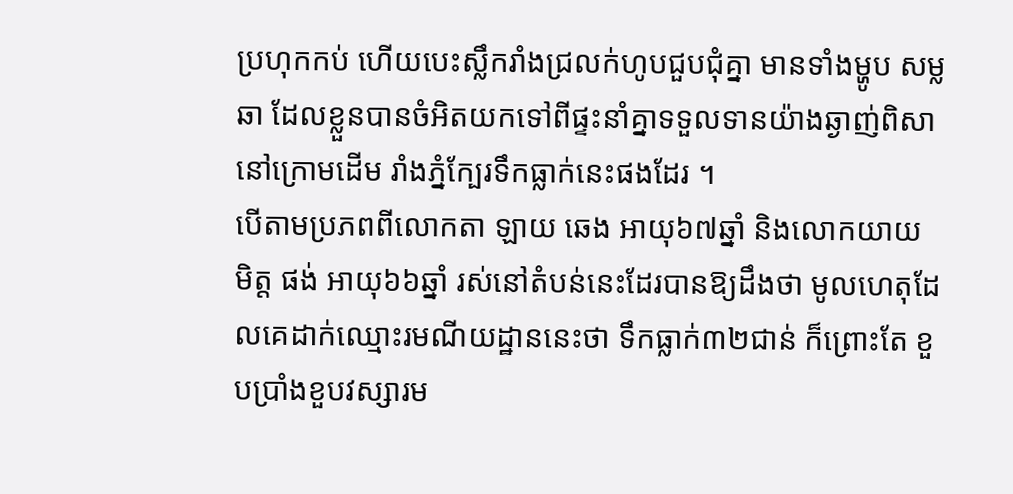ប្រហុកកប់ ហើយបេះស្លឹករាំងជ្រលក់ហូបជួបជុំគ្នា មានទាំងម្ហូប សម្ល ឆា ដែលខ្លួនបានចំអិតយកទៅពីផ្ទះនាំគ្នាទទួលទានយ៉ាងឆ្ងាញ់ពិសា នៅក្រោមដើម រាំងភ្នំក្បែរទឹកធ្លាក់នេះផងដែរ ។
បើតាមប្រភពពីលោកតា ឡាយ ឆេង អាយុ៦៧ឆ្នាំ និងលោកយាយ មិត្ត ផង់ អាយុ៦៦ឆ្នាំ រស់នៅតំបន់នេះដែរបានឱ្យដឹងថា មូលហេតុដែលគេដាក់ឈ្មោះរមណីយដ្ឋាននេះថា ទឹកធ្លាក់៣២ជាន់ ក៏ព្រោះតែ ខួបប្រាំងខួបវស្សារម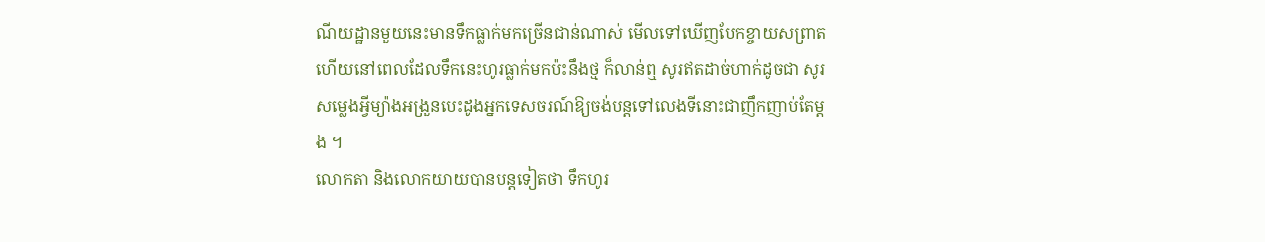ណីយដ្ឋានមួយនេះមានទឹកធ្លាក់មកច្រើនជាន់ណាស់ មើលទៅឃើញបែកខ្ចាយសព្រាត ហើយនៅពេលដែលទឹកនេះហូរធ្លាក់មកប៉ះនឹងថ្ម ក៏លាន់ឮ សូរឥតដាច់ហាក់ដូចជា សូរសម្លេងអ្វីម្យ៉ាងអង្រួនបេះដូងអ្នកទេសចរណ៍ឱ្យចង់បន្តទៅលេងទីនោះជាញឹកញាប់តែម្តង ។
លោកតា និងលោកយាយបានបន្តទៀតថា ទឹកហូរ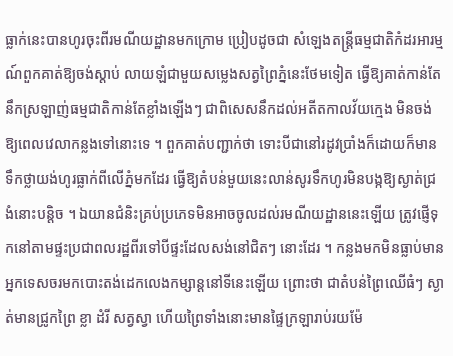ធ្លាក់នេះបានហូរចុះពីរមណីយដ្ឋានមកក្រោម ប្រៀបដូចជា សំឡេងតន្ត្រីធម្មជាតិកំដរអារម្មណ៍ពួកគាត់ឱ្យចង់ស្តាប់ លាយឡំជាមួយសម្លេងសត្វព្រៃភ្នំនេះថែមទៀត ធ្វើឱ្យគាត់កាន់តែនឹកស្រឡាញ់ធម្មជាតិកាន់តែខ្លាំងឡើងៗ ជាពិសេសនឹកដល់អតីតកាលវ័យក្មេង មិនចង់ឱ្យពេលវេលាកន្លងទៅនោះទេ ។ ពួកគាត់បញ្ជាក់ថា ទោះបីជានៅរដូវប្រាំងក៏ដោយក៏មានទឹកថ្លាយង់ហូរធ្លាក់ពីលើភ្នំមកដែរ ធ្វើឱ្យតំបន់មួយនេះលាន់សូរទឹកហូរមិនបង្កឱ្យស្ងាត់ជ្រងំនោះបន្តិច ។ ឯយានជំនិះគ្រប់ប្រភេទមិនអាចចូលដល់រមណីយដ្ឋាននេះឡើយ ត្រូវផ្ញើទុកនៅតាមផ្ទះប្រជាពលរដ្ឋពីរទៅបីផ្ទះដែលសង់នៅជិតៗ នោះដែរ ។ កន្លងមកមិនធ្លាប់មានអ្នកទេសចរមកបោះតង់ដេកលេងកម្សាន្តនៅទីនេះឡើយ ព្រោះថា ជាតំបន់ព្រៃឈើធំៗ ស្ងាត់មានជ្រូកព្រៃ ខ្លា ដំរី សត្វស្វា ហើយព្រៃទាំងនោះមានផ្ទៃក្រឡារាប់រយម៉ែ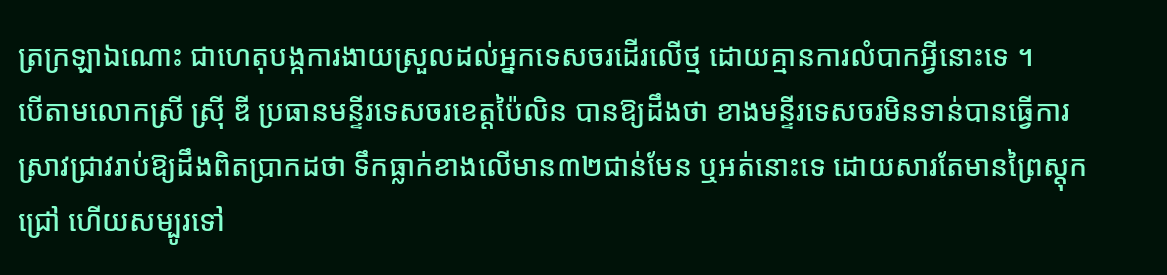ត្រក្រឡាឯណោះ ជាហេតុបង្កការងាយស្រួលដល់អ្នកទេសចរដើរលើថ្ម ដោយគ្មានការលំបាកអ្វីនោះទេ ។
បើតាមលោកស្រី ស្រ៊ី ឌី ប្រធានមន្ទីរទេសចរខេត្តប៉ៃលិន បានឱ្យដឹងថា ខាងមន្ទីរទេសចរមិនទាន់បានធ្វើការស្រាវជ្រាវរាប់ឱ្យដឹងពិតប្រាកដថា ទឹកធ្លាក់ខាងលើមាន៣២ជាន់មែន ឬអត់នោះទេ ដោយសារតែមានព្រៃស្តុកជ្រៅ ហើយសម្បូរទៅ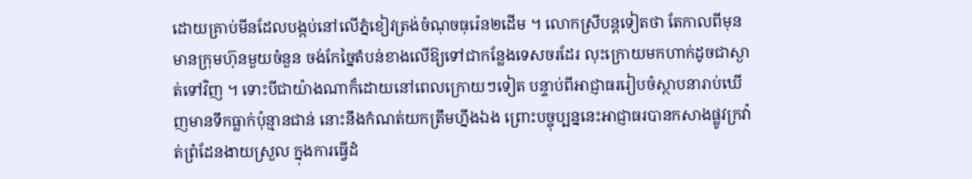ដោយគ្រាប់មីនដែលបង្កប់នៅលើភ្នំខៀវត្រង់ចំណុចធុរ៉េន២ដើម ។ លោកស្រីបន្តទៀតថា តែកាលពីមុនមានក្រុមហ៊ុនមួយចំនួន ចង់កែច្នៃតំបន់ខាងលើឱ្យទៅជាកន្លែងទេសចរដែរ លុះក្រោយមកហាក់ដូចជាស្ងាត់ទៅវិញ ។ ទោះបីជាយ៉ាងណាក៏ដោយនៅពេលក្រោយៗទៀត បន្ទាប់ពីអាជ្ញាធររៀបចំស្ថាបនារាប់ឃើញមានទឹកធ្លាក់ប៉ុន្មានជាន់ នោះនឹងកំណត់យកត្រឹមហ្នឹងឯង ព្រោះបច្ចុប្បន្ននេះអាជ្ញាធរបានកសាងផ្លូវក្រវ៉ាត់ព្រំដែនងាយស្រួល ក្នុងការធ្វើដំ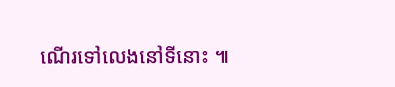ណើរទៅលេងនៅទីនោះ ៕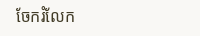ចែករំលែក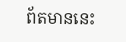ព័តមាននេះ